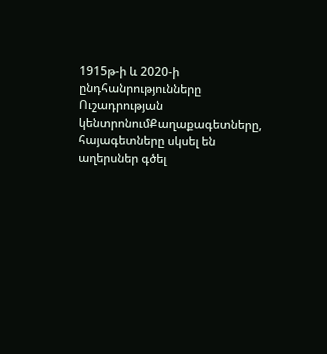1915թ-ի և 2020-ի ընդհանրությունները
Ուշադրության կենտրոնումՔաղաքագետները, հայագետները սկսել են աղերսներ գծել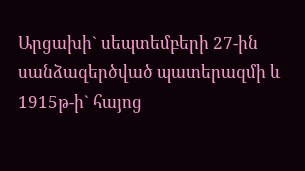Արցախի` սեպտեմբերի 27-ին սանձազերծված պատերազմի և 1915թ-ի` հայոց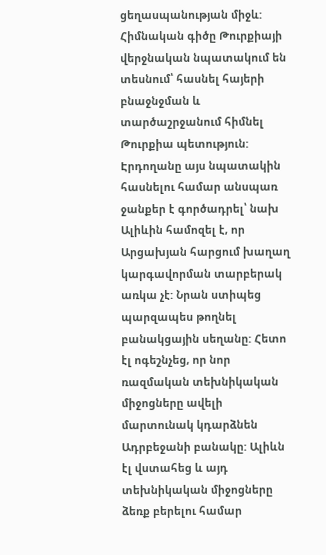ցեղասպանության միջև: Հիմնական գիծը Թուրքիայի վերջնական նպատակում են տեսնում՝ հասնել հայերի բնաջնջման և տարծաշրջանում հիմնել Թուրքիա պետություն: Էրդողանը այս նպատակին հասնելու համար անսպառ ջանքեր է գործադրել՝ նախ Ալիևին համոզել է, որ Արցախյան հարցում խաղաղ կարգավորման տարբերակ առկա չէ: Նրան ստիպեց պարզապես թողնել բանակցային սեղանը: Հետո էլ ոգեշնչեց, որ նոր ռազմական տեխնիկական միջոցները ավելի մարտունակ կդարձնեն Ադրբեջանի բանակը: Ալիևն էլ վստահեց և այդ տեխնիկական միջոցները ձեռք բերելու համար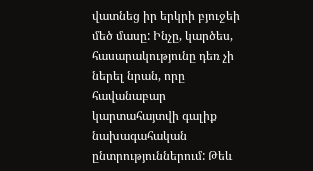վատնեց իր երկրի բյուջեի մեծ մասը: Ինչը, կարծես, հասարակությունը դեռ չի ներել նրան, որը հավանաբար կարտահայտվի գալիք նախագահական ընտրություններում: Թեև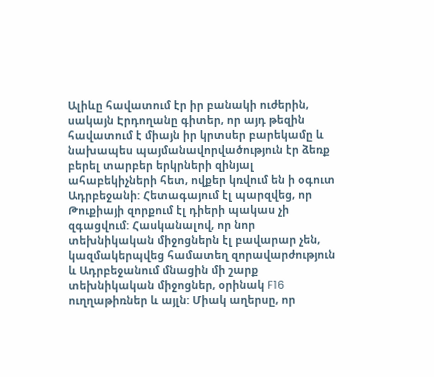Ալիևը հավատում էր իր բանակի ուժերին, սակայն Էրդողանը գիտեր, որ այդ թեզին հավատում է միայն իր կրտսեր բարեկամը և նախապես պայմանավորվածություն էր ձեռք բերել տարբեր երկրների զինյալ ահաբեկիչների հետ, ովքեր կռվում են ի օգուտ Ադրբեջանի: Հետագայում էլ պարզվեց, որ Թուքիայի զորքում էլ դիերի պակաս չի զգացվում: Հասկանալով, որ նոր տեխնիկական միջոցներն էլ բավարար չեն, կազմակերպվեց համատեղ զորավարժություն և Ադրբեջանում մնացին մի շարք տեխնիկական միջոցներ, օրինակ F16 ուղղաթիռներ և այլն: Միակ աղերսը, որ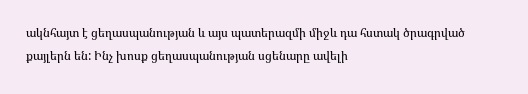ակնհայտ է ցեղասպանության և այս պատերազմի միջև դա հստակ ծրագրված քայլերն են: Ինչ խոսք ցեղասպանության սցենարը ավելի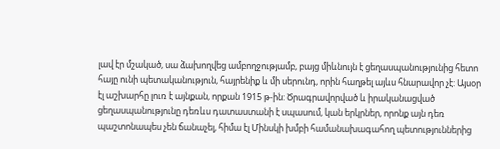լավ էր մշակած, սա ձախողվեց ամբողջությամբ, բայց միևնույն է ցեղասպանությունից հետո հայը ունի պետականություն, հայրենիք և մի սերունդ, որին հաղթել այևս հնարավոր չէ: Այսօր էլ աշխարհը լուռ է այնքան, որքան 1915 թ-ին: Ծրագրավորված և իրականացված ցեղասպանությունը դեռևս դատաստանի է սպասում, կան երկրներ, որոնք այն դեռ պաշտոնապես չեն ճանաչել, հիմա էլ Մինսկի խմբի համանախագահող պետություններից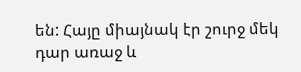են: Հայը միայնակ էր շուրջ մեկ դար առաջ և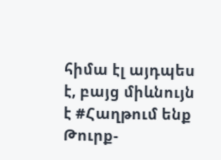հիմա էլ այդպես է, բայց միևնույն է #Հաղթում ենք Թուրք-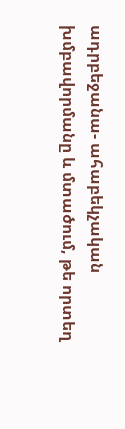ադրբեջանա- ահաբեկչական խմբավորմանը և մտածում, թե որտեղ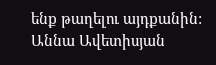ենք թաղելու այդքանին:
Աննա Ավետիսյան